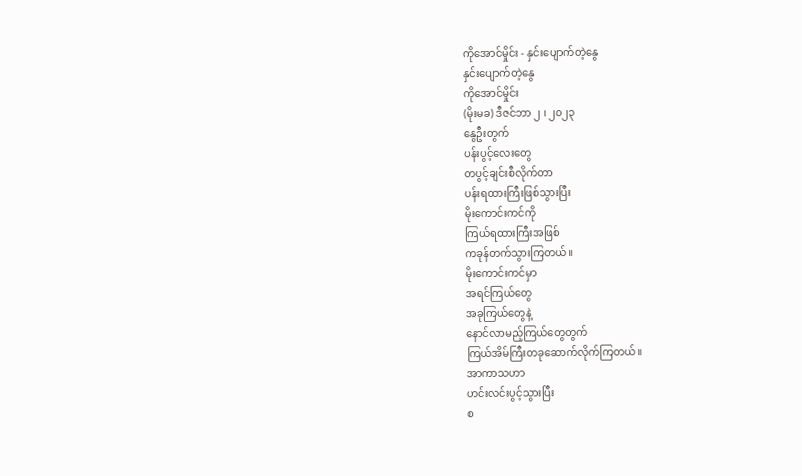ကိုအောင်မှိုင်း - နှင်းပျောက်တဲ့နွေ
နှင်းပျောက်တဲ့နွေ
ကိုအောင်မှိုင်း
(မိုးမခ) ဒီဇင်ဘာ ၂ ၊ ၂၀၂၃
နွေဦးတွက်
ပန်းပွင့်လေးတွေ
တပွင့်ချင်းစီလိုက်တာ
ပန်းရထားကြီးဖြစ်သွားပြီး
မိုးကောင်းကင်ကို
ကြယ်ရထားကြီးအဖြစ်
ကခုန်တက်သွားကြတယ်။
မိုးကောင်းကင်မှာ
အရင်ကြယ်တွေ
အခုကြယ်တွေနဲ့
နောင်လာမည့်ကြယ်တွေတွက်
ကြယ်အိမ်ကြီးတခုဆောက်လိုက်ကြတယ်။
အာကာသဟာ
ဟင်းလင်းပွင့်သွားပြီး
စ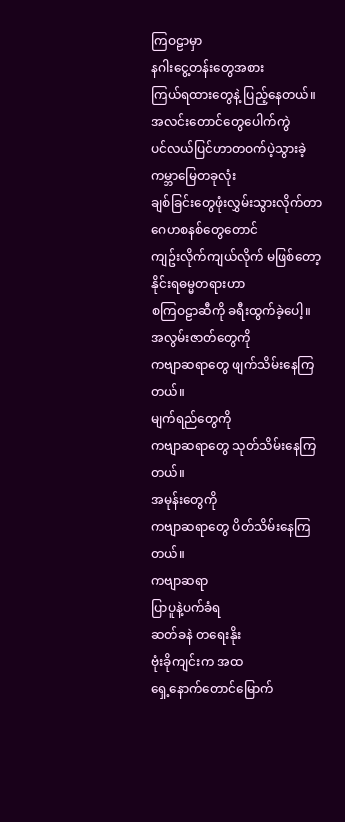ကြဝဠာမှာ
နဂါးငွေ့တန်းတွေအစား
ကြယ်ရထားတွေနဲ့ ပြည့်နေတယ်။
အလင်းတောင်တွေပေါက်ကွဲ
ပင်လယ်ပြင်ဟာတဝက်ပဲ့သွားခဲ့
ကမ္ဘာမြေတခုလုံး
ချစ်ခြင်းတွေဖုံးလွှမ်းသွားလိုက်တာ
ဂေဟစနစ်တွေတောင်
ကျဥ်းလိုက်ကျယ်လိုက် မဖြစ်တော့
နိုင်းရဓမ္မတရားဟာ
စကြဝဠာဆီကို ခရီးထွက်ခဲ့ပေါ့။
အလွမ်းဇာတ်တွေကို
ကဗျာဆရာတွေ ဖျက်သိမ်းနေကြတယ်။
မျက်ရည်တွေကို
ကဗျာဆရာတွေ သုတ်သိမ်းနေကြတယ်။
အမုန်းတွေကို
ကဗျာဆရာတွေ ပိတ်သိမ်းနေကြတယ်။
ကဗျာဆရာ
ပြာပူနဲ့ပက်ခံရ
ဆတ်ခနဲ တရေးနိုး
ဗုံးခိုကျင်းက အထ
ရှေ့နောက်တောင်မြောက်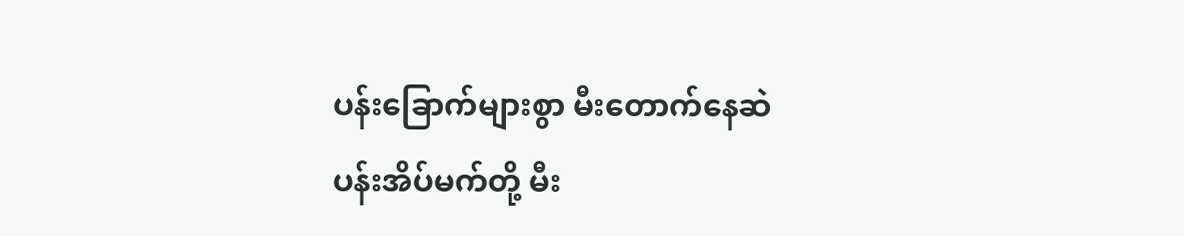ပန်းခြောက်များစွာ မီးတောက်နေဆဲ
ပန်းအိပ်မက်တို့ မီး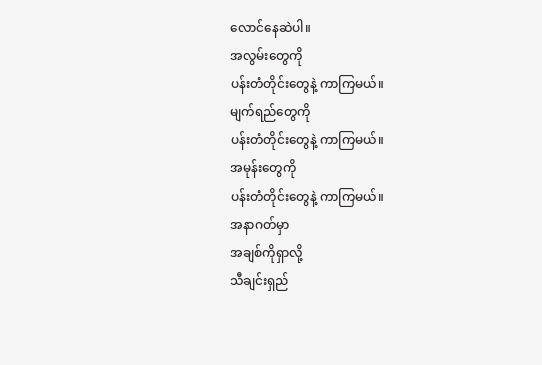လောင်နေဆဲပါ။
အလွမ်းတွေကို
ပန်းတံတိုင်းတွေနဲ့ ကာကြမယ်။
မျက်ရည်တွေကို
ပန်းတံတိုင်းတွေနဲ့ ကာကြမယ်။
အမုန်းတွေကို
ပန်းတံတိုင်းတွေနဲ့ ကာကြမယ်။
အနာဂတ်မှာ
အချစ်ကိုရှာလို့
သီချင်းရှည်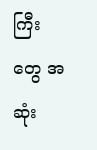ကြီးတွေ အဆုံး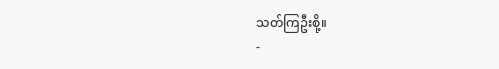သတ်ကြဦးစို့။
-